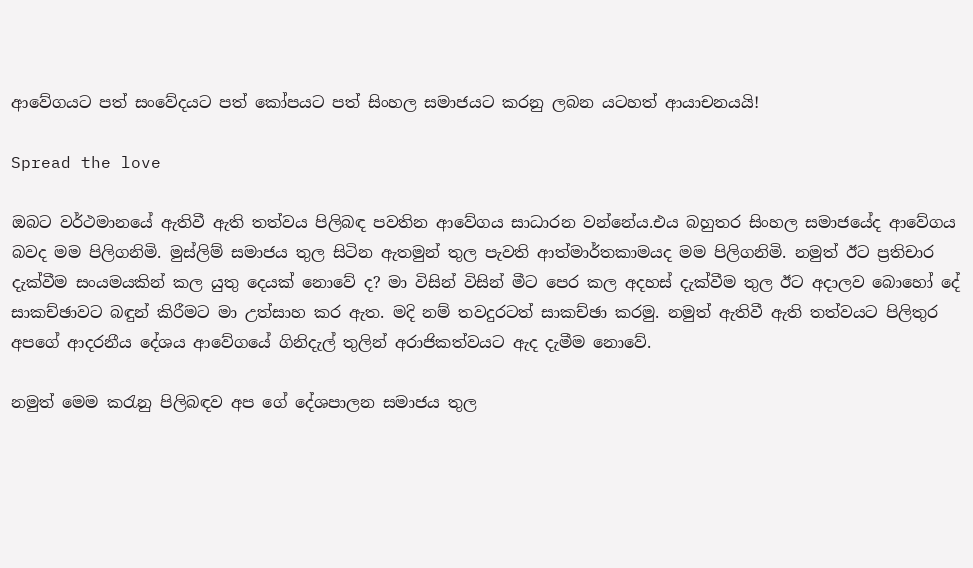ආවේගයට පත් සංවේදයට පත් කෝපයට පත් සිංහල සමාජයට කරනු ලබන යටහත් ආයාචනයයි!

Spread the love

ඔබට වර්ථමානයේ ඇතිවී ඇති තත්වය පිලිබඳ පවතින ආවේගය සාධාරන වන්නේය.එය බහුතර සිංහල සමාජයේද ආවේගය බවද මම පිලිගනිමි. මුස්ලිම් සමාජය තුල සිටින ඇතමුන් තුල පැවති ආත්මාර්තකාමයද මම පිලිගනිමි. නමුත් ඊට ප්‍රතිචාර දැක්වීම සංයමයකින් කල යුතු දෙයක් නොවේ ද? මා විසින් විසින් මීට පෙර කල අදහස් දැක්වීම තුල ඊට අදාලව බොහෝ දේ සාකච්ඡාවට බඳුන් කිරීමට මා උත්සාහ කර ඇත. මදි නම් තවදුරටත් සාකච්ඡා කරමු. නමුත් ඇතිවී ඇති තත්වයට පිලිතුර අපගේ ආදරනීය දේශය ආවේගයේ ගිනිදැල් තුලින් අරාජිකත්වයට ඇද දැමීම නොවේ.

නමුත් මෙම කරැනු පිලිබඳව අප ගේ දේශපාලන සමාජය තුල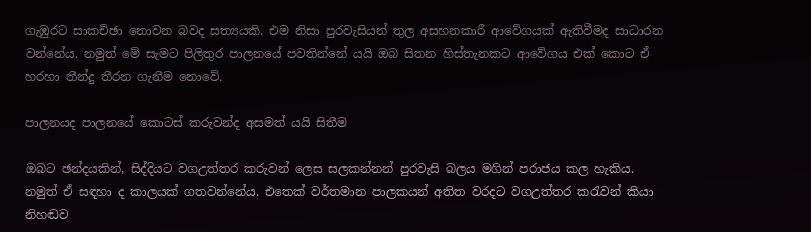ගැඹුරට සාකච්ඡා නොවන බවද සත්‍යයකි. එම නිසා පුරවැසියන් තුල අසහනකාරී ආවේගයක් ඇතිවීමද සාධාරන වන්නේය. නමුත් මේ සැමට පිලිතුර පාලනයේ පවතින්නේ යයි ඔබ සිතන හිස්තැනකට ආවේගය එක් කොට ඒ හරහා තීන්දු තීරන ගැනීම නොවේ.

පාලනයද පාලනයේ කොටස් කරුවන්ද අසමත් යයි සිතීම

ඔබට ඡන්දයකින්, සිද්දියට වගඋත්තර කරුවන් ලෙස සලකන්නන් පුරවැසි බලය මගින් පරාජය කල හැකිය. නමුත් ඒ සඳහා ද කාලයක් ගතවන්නේය. එතෙක් වර්තමාන පාලකයන් අතිත වරදට වගඋත්තර කරැවන් කියා නිහඬව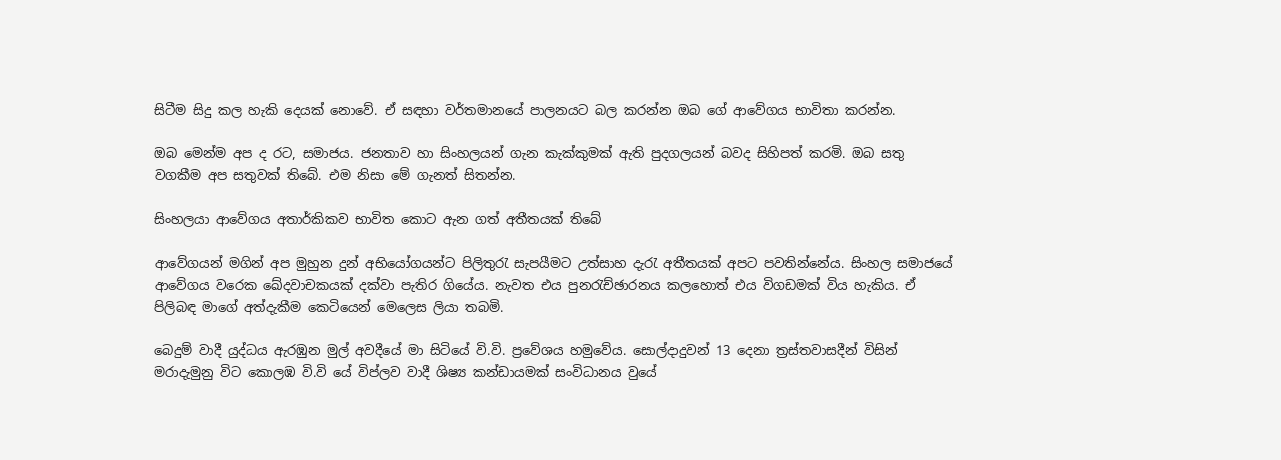සිටීම සිදු කල හැකි දෙයක් නොවේ. ඒ සඳහා වර්තමානයේ පාලනයට බල කරන්න ඔබ ගේ ආවේගය භාවිතා කරන්න.

ඔබ මෙන්ම අප ද රට, සමාජය. ජනතාව හා සිංහලයන් ගැන කැක්කුමක් ඇති පුදගලයන් බවද සිහිපත් කරමි. ඔබ සතු වගකීම අප සතුවක් තිබේ. එම නිසා මේ ගැනත් සිතන්න.

සිංහලයා ආවේගය අතාර්කිකව භාවිත කොට ඇන ගත් අතීතයක් තිබේ

ආවේගයන් මගින් අප මුහුන දුන් අභියෝගයන්ට පිලිතුරැ සැපයීමට උත්සාහ දැරැ අතීතයක් අපට පවතින්නේය. සිංහල සමාජයේ ආවේගය වරෙක ඛේදවාචකයක් දක්වා පැතිර ගියේය. නැවත එය පුනරැච්ඡාරනය කලහොත් එය විගඩමක් විය හැකිය. ඒ පිලිබඳ මාගේ අත්දැකීම කෙටියෙන් මෙලෙස ලියා තබමි.

බෙදුම් වාදී යුද්ධය ඇරඹුන මුල් අවදීයේ මා සිටියේ වි.වි. ප්‍රවේශය හමුවේය. සොල්දාදුවන් 13 දෙනා ත්‍රස්තවාසදීන් විසින් මරාදැමුනු විට කොලඹ වි.වි යේ විප්ලව වාදී ශිෂ්‍ය කන්ඩායමක් සංවිධානය වුයේ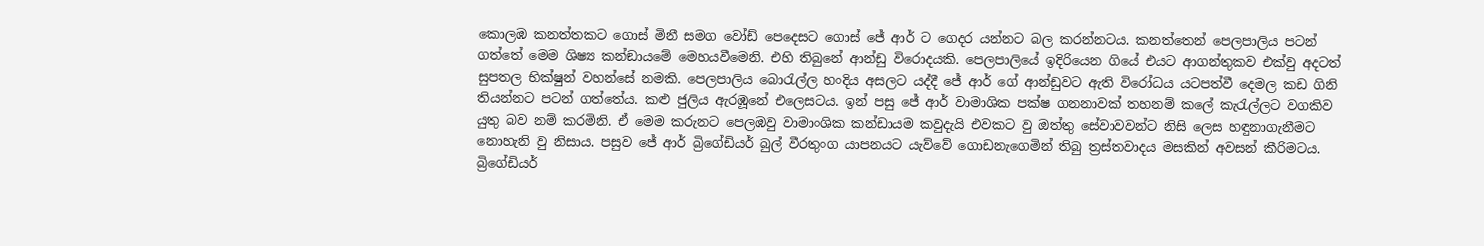කොලඹ කනත්තකට ගොස් මිනී සමග වෝඩ් පෙදෙසට ගොස් ජේ ආර් ට ගෙදර යන්නට බල කරන්නටය. කනත්තෙන් පෙලපාලිය පටන් ගත්තේ මෙම ශිෂ්‍ය කන්ඞායමේ මෙහයවීමෙනි. එහි තිබුනේ ආන්ඩු විරොදයකි. පෙලපාලියේ ඉදිරියෙන ගියේ එයට ආගන්තුකව එක්වු අදටත් සුපතල භික්ෂුන් වහන්සේ නමකි. පෙලපාලිය බොරැල්ල හංදිය අසලට යද්දී ජේ ආර් ගේ ආන්ඩුවට ඇති විරෝධය යටපත්වී දෙමල කඩ ගිනි තියන්නට පටන් ගත්තේය. කළු ජුලිය ඇරඹූනේ එලෙසටය. ඉන් පසු ජේ ආර් වාමාශික පක්ෂ ගනනාවක් තහනම් කලේ කැරැල්ලට වගකිව යුතු බව නම් කරමිනි. ඒ මෙම කරුනට පෙලඹවු වාමාංශික කන්ඩායම කවුදැයි එවකට වු ඔත්තු සේවාවවන්ට නිසි ලෙස හඳුනාගැනීමට නොහැනි වු නිසාය. පසුව ජේ ආර් බ්‍රිගේඩියර් බුල් වීරතුංග යාපනයට යැව්වේ ගොඩනැගෙමින් තිබු ත්‍රස්තවාදය මසකින් අවසන් කීරිමටය. බ්‍රිගේඩියර්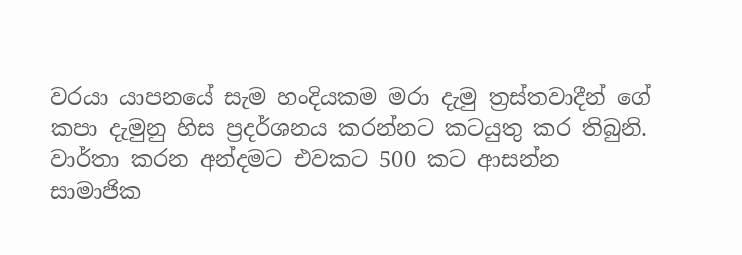වරයා යාපනයේ සැම හංදියකම මරා දැමු ත්‍රස්තවාදීන් ගේ කපා දැමුනු හිස ප්‍රදර්ශනය කරන්නට කටයුතු කර තිබුනි. වාර්තා කරන අන්දමට එවකට 500 කට ආසන්න සාමාජික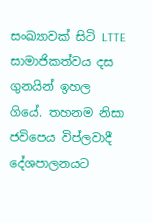සංඛ්‍යාවක් සිටි LTTE සාමාජිකත්වය දස ගුනයින් ඉහල ගියේ. තහනම නිසා ජවිපෙය විප්ලවාදී දේශපාලනයට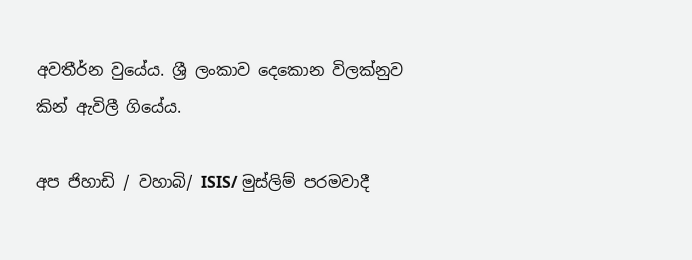අවතීර්න වුයේය. ශ්‍රී ලංකාව දෙකොන විලක්නුව කින් ඇවිලී ගියේය.

අප ජිහාඩි / වහාබි/ ISIS/ මුස්ලිම් පරමවාදී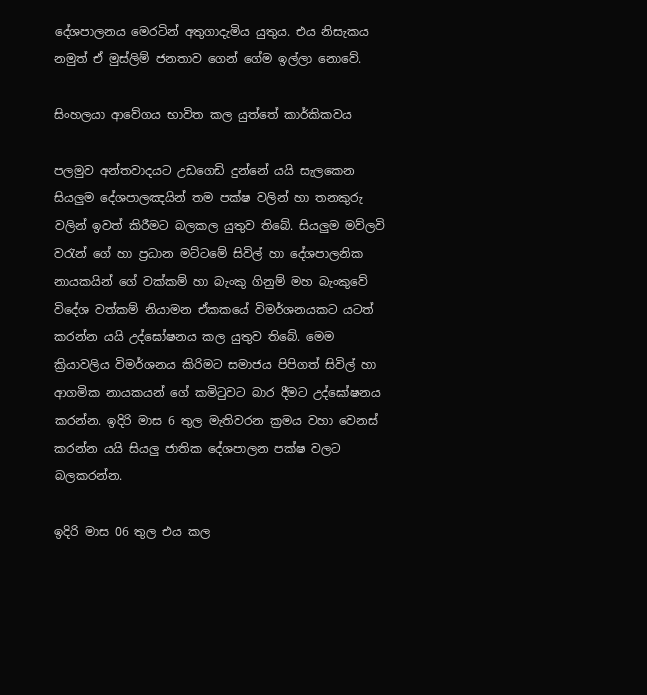දේශපාලනය මෙරටින් අතුගාදැමිය යුතුය. එය නිසැකය නමුත් ඒ මුස්ලිම් ජනතාව ගෙන් ගේම ඉල්ලා නොවේ.

සිංහලයා ආවේගය භාවිත කල යුත්තේ කාර්කිකවය

පලමුව අන්තවාදයට උඩගෙඩි දුන්නේ යයි සැලකෙන සියලුම දේශපාලඤයින් තම පක්ෂ වලින් හා තනකුරු වලින් ඉවත් කිරීමට බලකල යුතුව තිබේ. සියලුම මව්ලවි වරැන් ගේ හා ප්‍රධාන මට්ටමේ සිවිල් හා දේශපාලනික නායකයින් ගේ වක්කම් හා බැංකු ගිනුම් මහ බැංකුවේ විදේශ වත්කම් නියාමන ඒකකයේ විමර්ශනයකට යටත් කරන්න යයි උද්ඝෝෂනය කල යුතුව තිබේ. මෙම ක්‍රියාවලිය විමර්ශනය කිරිමට සමාජය පිපිගත් සිවිල් හා ආගමික නායකයන් ගේ කමිටුවට බාර දීමට උද්ඝෝෂනය කරන්න. ඉදිරි මාස 6 තුල මැතිවරන ක්‍රමය වහා වෙනස් කරන්න යයි සියලු ජාතික දේශපාලන පක්ෂ වලට බලකරන්න.

ඉදිරි මාස 06 තුල එය කල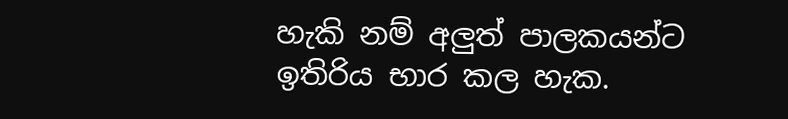හැකි නම් අලුත් පාලකයන්ට ඉතිරිය භාර කල හැක.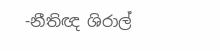-නීතිඥ ශිරාල්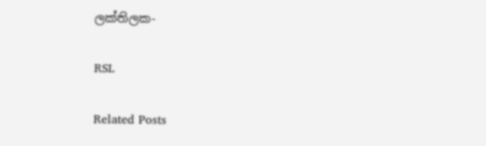ලක්තිලක-

RSL

Related Posts